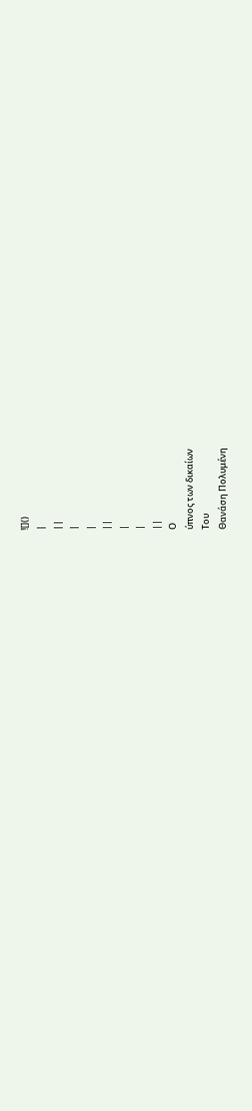![]()
|
||
|
|
||
|
|
||
Ο
ύπνος των δικαίων
Του
Θανάση Πολυμένη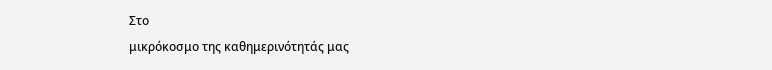Στο
μικρόκοσμο της καθημερινότητάς μας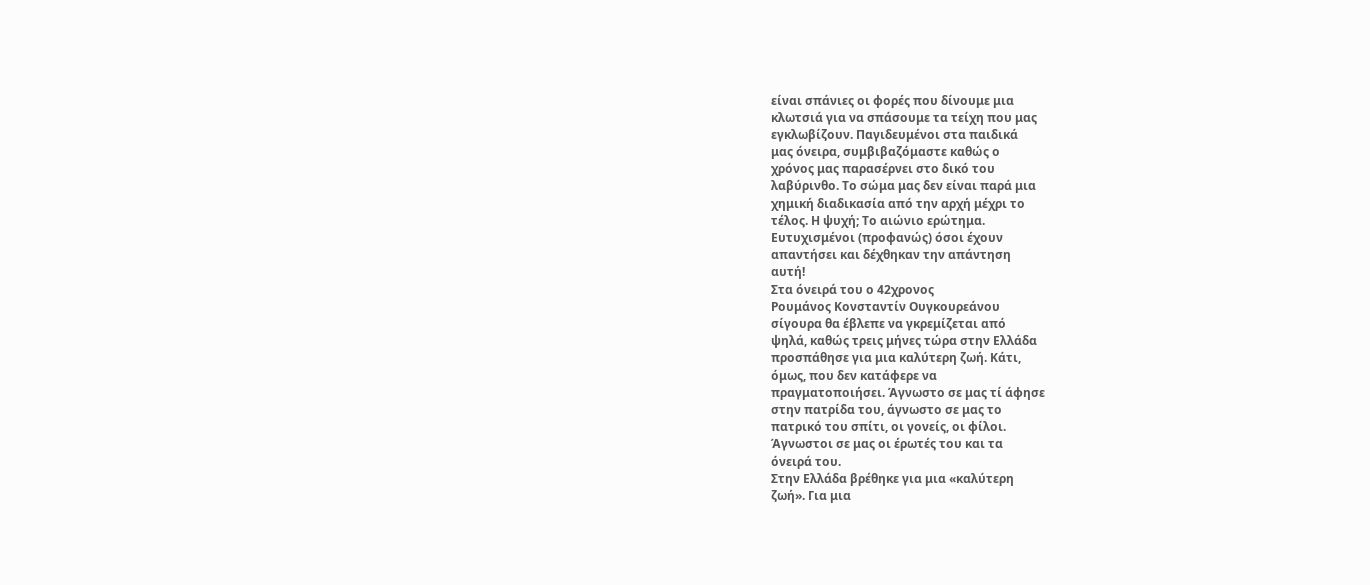είναι σπάνιες οι φορές που δίνουμε μια
κλωτσιά για να σπάσουμε τα τείχη που μας
εγκλωβίζουν. Παγιδευμένοι στα παιδικά
μας όνειρα, συμβιβαζόμαστε καθώς ο
χρόνος μας παρασέρνει στο δικό του
λαβύρινθο. Το σώμα μας δεν είναι παρά μια
χημική διαδικασία από την αρχή μέχρι το
τέλος. Η ψυχή; Το αιώνιο ερώτημα.
Ευτυχισμένοι (προφανώς) όσοι έχουν
απαντήσει και δέχθηκαν την απάντηση
αυτή!
Στα όνειρά του ο 42χρονος
Ρουμάνος Κονσταντίν Ουγκουρεάνου
σίγουρα θα έβλεπε να γκρεμίζεται από
ψηλά, καθώς τρεις μήνες τώρα στην Ελλάδα
προσπάθησε για μια καλύτερη ζωή. Κάτι,
όμως, που δεν κατάφερε να
πραγματοποιήσει. Άγνωστο σε μας τί άφησε
στην πατρίδα του, άγνωστο σε μας το
πατρικό του σπίτι, οι γονείς, οι φίλοι.
Άγνωστοι σε μας οι έρωτές του και τα
όνειρά του.
Στην Ελλάδα βρέθηκε για μια «καλύτερη
ζωή». Για μια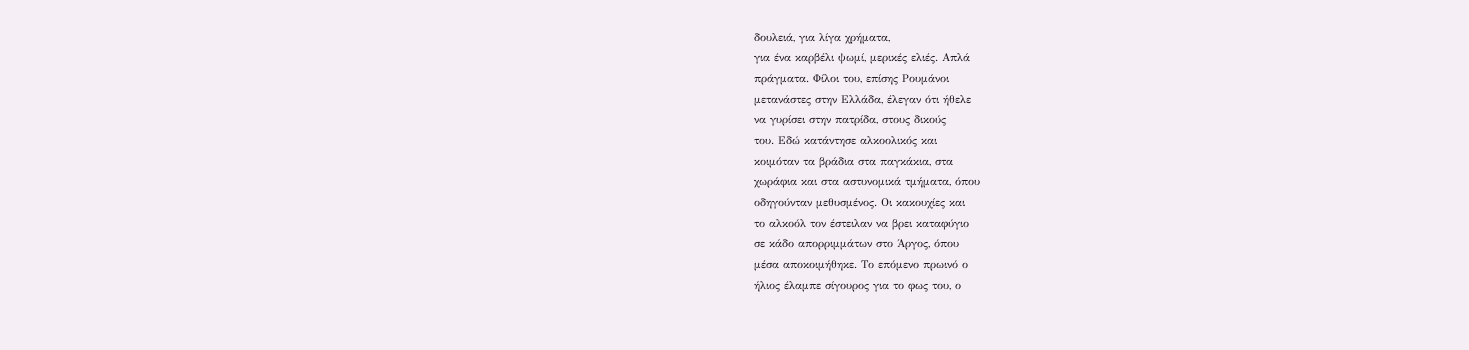δουλειά, για λίγα χρήματα,
για ένα καρβέλι ψωμί, μερικές ελιές. Απλά
πράγματα. Φίλοι του, επίσης Ρουμάνοι
μετανάστες στην Ελλάδα, έλεγαν ότι ήθελε
να γυρίσει στην πατρίδα, στους δικούς
του. Εδώ κατάντησε αλκοολικός και
κοιμόταν τα βράδια στα παγκάκια, στα
χωράφια και στα αστυνομικά τμήματα, όπου
οδηγούνταν μεθυσμένος. Οι κακουχίες και
το αλκοόλ τον έστειλαν να βρει καταφύγιο
σε κάδο απορριμμάτων στο Άργος, όπου
μέσα αποκοιμήθηκε. Το επόμενο πρωινό ο
ήλιος έλαμπε σίγουρος για το φως του, ο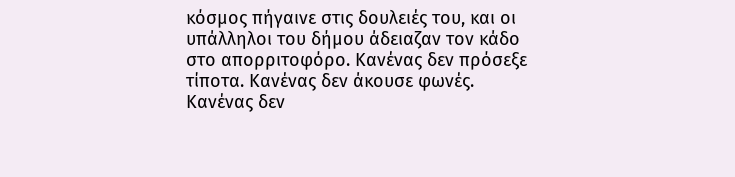κόσμος πήγαινε στις δουλειές του, και οι
υπάλληλοι του δήμου άδειαζαν τον κάδο
στο απορριτοφόρο. Κανένας δεν πρόσεξε
τίποτα. Κανένας δεν άκουσε φωνές.
Κανένας δεν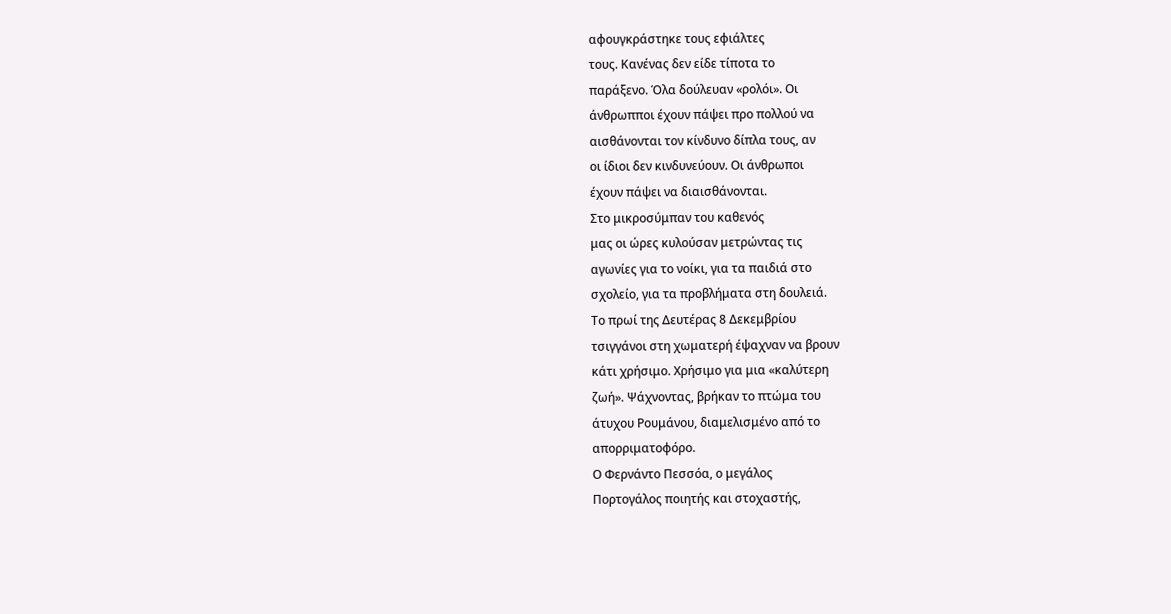αφουγκράστηκε τους εφιάλτες
τους. Κανένας δεν είδε τίποτα το
παράξενο. Όλα δούλευαν «ρολόι». Οι
άνθρωπποι έχουν πάψει προ πολλού να
αισθάνονται τον κίνδυνο δίπλα τους, αν
οι ίδιοι δεν κινδυνεύουν. Οι άνθρωποι
έχουν πάψει να διαισθάνονται.
Στο μικροσύμπαν του καθενός
μας οι ώρες κυλούσαν μετρώντας τις
αγωνίες για το νοίκι, για τα παιδιά στο
σχολείο, για τα προβλήματα στη δουλειά.
Το πρωί της Δευτέρας 8 Δεκεμβρίου
τσιγγάνοι στη χωματερή έψαχναν να βρουν
κάτι χρήσιμο. Χρήσιμο για μια «καλύτερη
ζωή». Ψάχνοντας, βρήκαν το πτώμα του
άτυχου Ρουμάνου, διαμελισμένο από το
απορριματοφόρο.
Ο Φερνάντο Πεσσόα, ο μεγάλος
Πορτογάλος ποιητής και στοχαστής,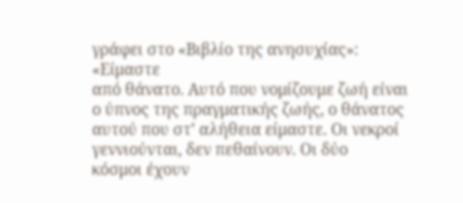γράφει στο «Βιβλίο της ανησυχίας»:
«Είμαστε
από θάνατο. Αυτό που νομίζουμε ζωή είναι
ο ύπνος της πραγματικής ζωής, ο θάνατος
αυτού που στ’ αλήθεια είμαστε. Οι νεκροί
γεννιούνται, δεν πεθαίνουν. Οι δύο
κόσμοι έχουν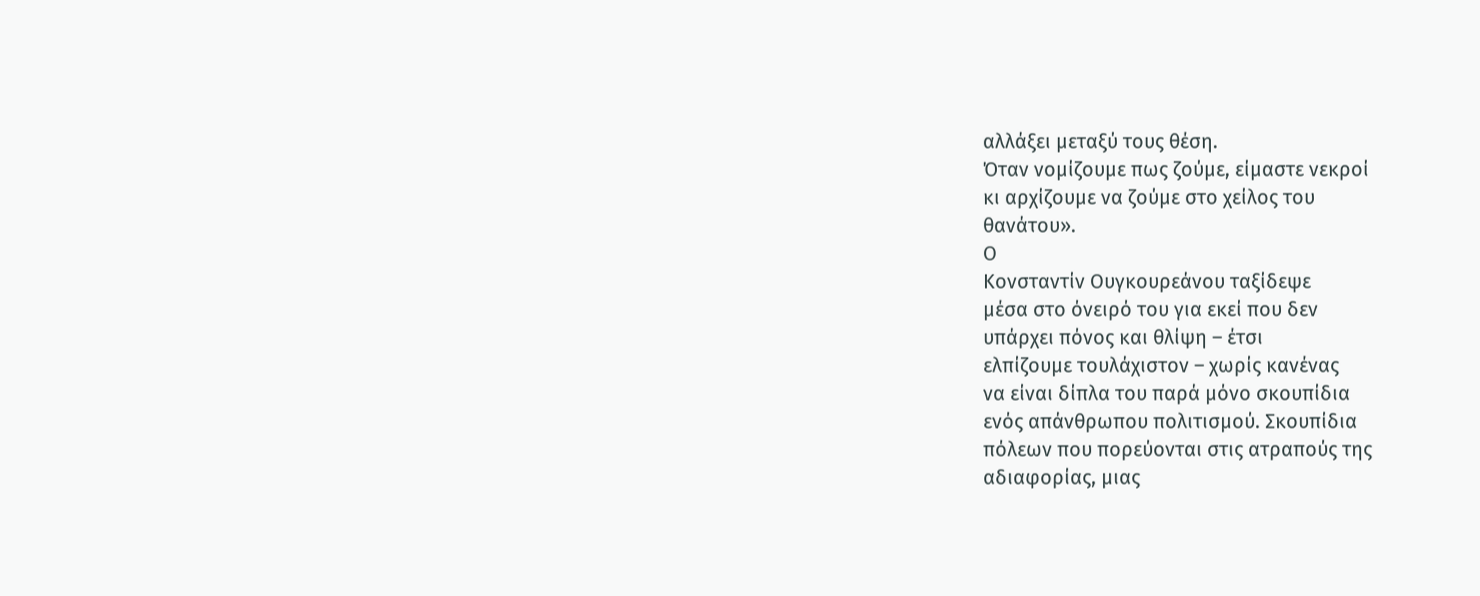αλλάξει μεταξύ τους θέση.
Όταν νομίζουμε πως ζούμε, είμαστε νεκροί
κι αρχίζουμε να ζούμε στο χείλος του
θανάτου».
Ο
Κονσταντίν Ουγκουρεάνου ταξίδεψε
μέσα στο όνειρό του για εκεί που δεν
υπάρχει πόνος και θλίψη – έτσι
ελπίζουμε τουλάχιστον – χωρίς κανένας
να είναι δίπλα του παρά μόνο σκουπίδια
ενός απάνθρωπου πολιτισμού. Σκουπίδια
πόλεων που πορεύονται στις ατραπούς της
αδιαφορίας, μιας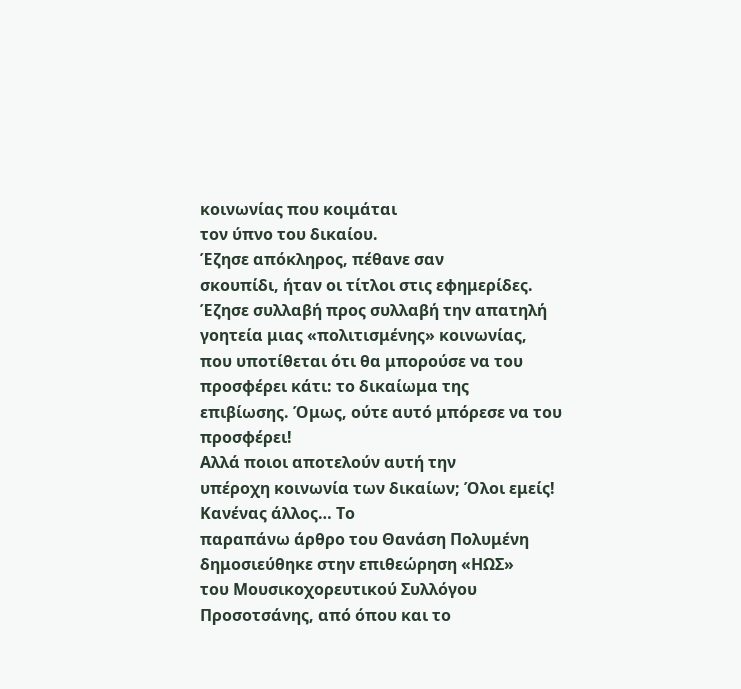κοινωνίας που κοιμάται
τον ύπνο του δικαίου.
Έζησε απόκληρος, πέθανε σαν
σκουπίδι, ήταν οι τίτλοι στις εφημερίδες.
Έζησε συλλαβή προς συλλαβή την απατηλή
γοητεία μιας «πολιτισμένης» κοινωνίας,
που υποτίθεται ότι θα μπορούσε να του
προσφέρει κάτι: το δικαίωμα της
επιβίωσης. Όμως, ούτε αυτό μπόρεσε να του
προσφέρει!
Αλλά ποιοι αποτελούν αυτή την
υπέροχη κοινωνία των δικαίων; Όλοι εμείς!
Κανένας άλλος… Το
παραπάνω άρθρο του Θανάση Πολυμένη
δημοσιεύθηκε στην επιθεώρηση «ΗΩΣ»
του Μουσικοχορευτικού Συλλόγου
Προσοτσάνης, από όπου και το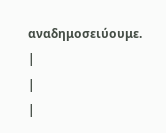αναδημοσειύουμε.
|
|
|